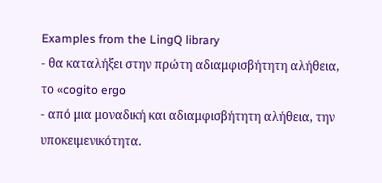Examples from the LingQ library
- θα καταλήξει στην πρώτη αδιαμφισβήτητη αλήθεια, το «cogito ergo
- από μια μοναδική και αδιαμφισβήτητη αλήθεια, την υποκειμενικότητα.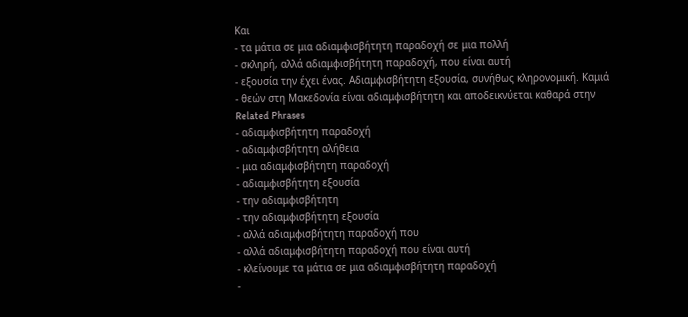Και
- τα μάτια σε μια αδιαμφισβήτητη παραδοχή σε μια πολλή
- σκληρή, αλλά αδιαμφισβήτητη παραδοχή, που είναι αυτή
- εξουσία την έχει ένας. Αδιαμφισβήτητη εξουσία, συνήθως κληρονομική. Καμιά
- θεών στη Μακεδονία είναι αδιαμφισβήτητη και αποδεικνύεται καθαρά στην
Related Phrases
- αδιαμφισβήτητη παραδοχή
- αδιαμφισβήτητη αλήθεια
- μια αδιαμφισβήτητη παραδοχή
- αδιαμφισβήτητη εξουσία
- την αδιαμφισβήτητη
- την αδιαμφισβήτητη εξουσία
- αλλά αδιαμφισβήτητη παραδοχή που
- αλλά αδιαμφισβήτητη παραδοχή που είναι αυτή
- κλείνουμε τα μάτια σε μια αδιαμφισβήτητη παραδοχή
-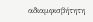αδιαμφισβήτητη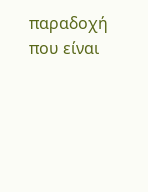παραδοχή που είναι